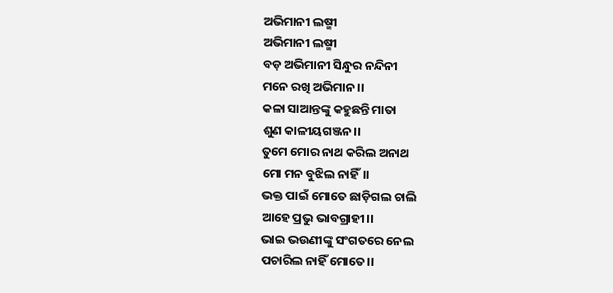ଅଭିମାନୀ ଲଷ୍ମୀ
ଅଭିମାନୀ ଲଷ୍ମୀ
ବଡ଼ ଅଭିମାନୀ ସିନ୍ଧୁର ନନ୍ଦିନୀ
ମନେ ରଖି ଅଭିମାନ ।।
କଳା ସାଆନ୍ତଙ୍କୁ କହୁଛନ୍ତି ମାତା
ଶୁଣ କାଳୀୟଗଞ୍ଜନ।।
ତୁମେ ମୋର ନାଥ କରିଲ ଅନାଥ
ମୋ ମନ ବୁଝିଲ ନାହିଁ।।
ଭକ୍ତ ପାଇଁ ମୋତେ ଛାଡ଼ିଗଲ ଚାଲି
ଆହେ ପ୍ରଭୁ ଭାବଗ୍ରାହୀ।।
ଭାଇ ଭଉଣୀଙ୍କୁ ସଂଗତରେ ନେଲ
ପଚାରିଲ ନାହିଁ ମୋତେ।।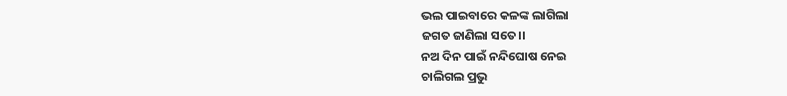ଭଲ ପାଇବାରେ କଳଙ୍କ ଲାଗିଲା
ଜଗତ ଜାଣିଲା ସତେ।।
ନଅ ଦିନ ପାଇଁ ନନ୍ଦିଘୋଷ ନେଇ
ଚାଲିଗଲ ପ୍ରଭୁ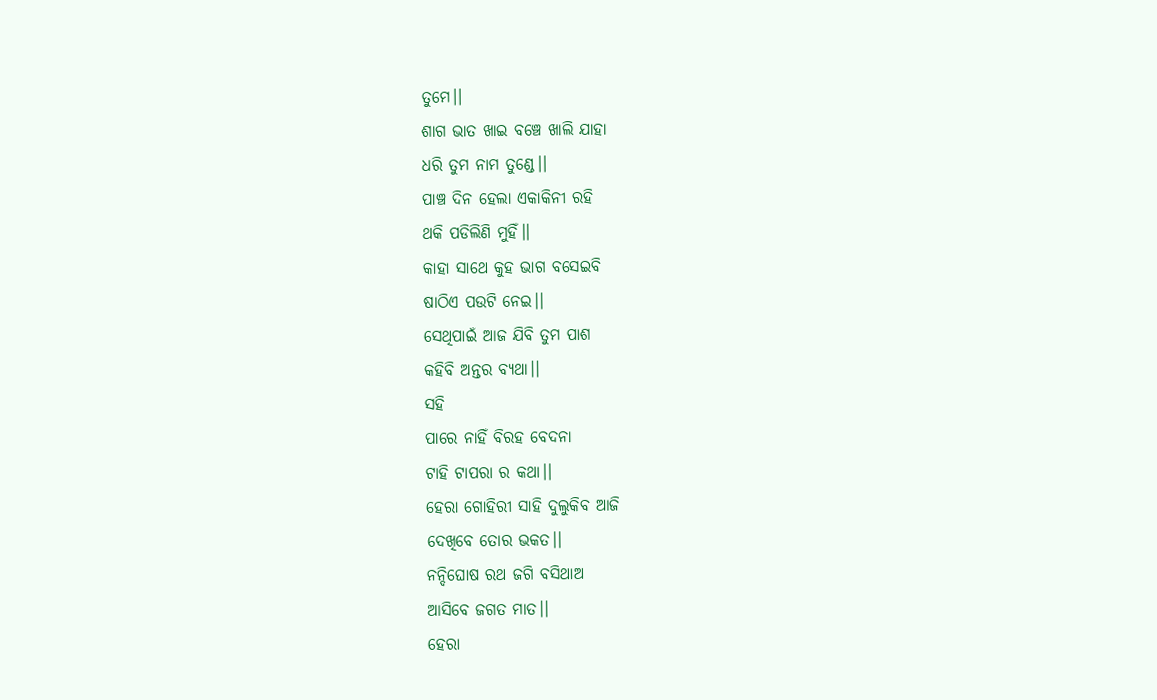ତୁମେ।।
ଶାଗ ଭାତ ଖାଇ ବଞ୍ଚେ ଖାଲି ଯାହା
ଧରି ତୁମ ନାମ ତୁଣ୍ଡେ।।
ପାଞ୍ଚ ଦିନ ହେଲା ଏକାକିନୀ ରହି
ଥକି ପଡିଲିଣି ମୁହିଁ।।
କାହା ସାଥେ କୁହ ଭାଗ ବସେଇବି
ଷାଠିଏ ପଉଟି ନେଇ।।
ସେଥିପାଇଁ ଆଜ ଯିବି ତୁମ ପାଶ
କହିବି ଅନ୍ତର ବ୍ୟଥା।।
ସହି
ପାରେ ନାହିଁ ବିରହ ବେଦନା
ଟାହି ଟାପରା ର କଥା।।
ହେରା ଗୋହିରୀ ସାହି ଦୁଲୁକିବ ଆଜି
ଦେଖିବେ ତୋର ଭକତ।।
ନନ୍ଦିଘୋଷ ରଥ ଜଗି ବସିଥାଅ
ଆସିବେ ଜଗତ ମାତ।।
ହେରା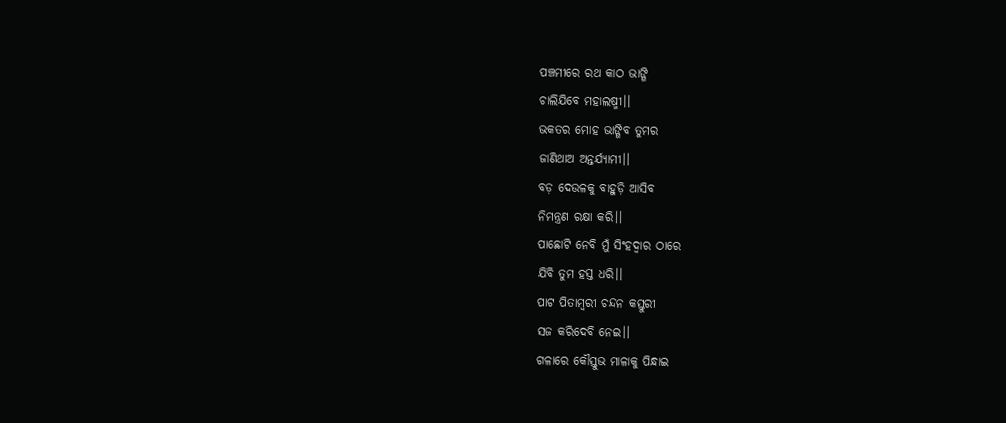ପଞ୍ଚମୀରେ ରଥ କାଠ ଭାଙ୍ଗି
ଚାଲିଯିବେ ମହାଲଷ୍ମୀ।।
ଭକତର ମୋହ ଭାଙ୍ଗିବ ତୁମର
ଜାଣିଥାଅ ଅନ୍ତର୍ଯ୍ୟାମୀ।।
ବଡ଼ ଦେଉଳକୁ ବାହୁଡ଼ି ଆସିବ
ନିମନ୍ତ୍ରଣ ରକ୍ଷା କରି।।
ପାଛୋଟି ନେବି ମୁଁ ସିଂହଦ୍ଵାର ଠାରେ
ଯିବି ତୁମ ହସ୍ତ ଧରି।।
ପାଟ ପିତାମ୍ବରୀ ଚନ୍ଦନ କସ୍ତୁରୀ
ସଜ କରିଦେବି ନେଇ।।
ଗଳାରେ କୌସ୍ତୁଭ ମାଳାକୁ ପିନ୍ଧାଇ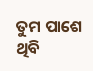ତୁମ ପାଶେ ଥିବି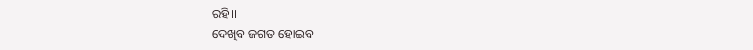ରହି।।
ଦେଖିବ ଜଗତ ହୋଇବ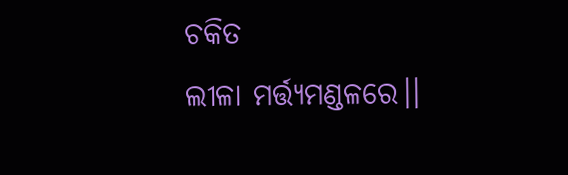ଚକିତ
ଲୀଳା ମର୍ତ୍ତ୍ୟମଣ୍ଡଳରେ।।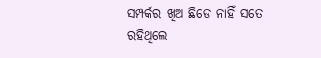ସମ୍ପର୍କର ଖିଅ ଛିଡେ ନାହିଁ ସତେ
ରହିଥିଲେ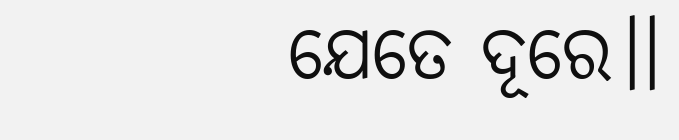ଯେତେ ଦୂରେ।।